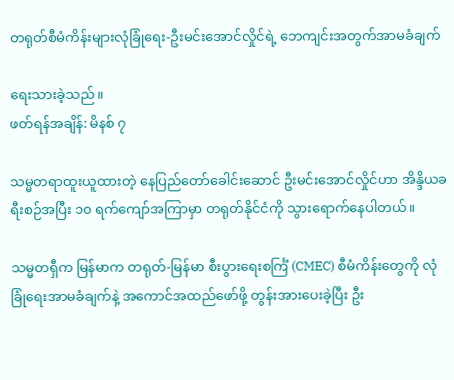တရုတ်စီမံကိန်းများလုံခြုံရေး-ဦးမင်းအောင်လှိုင်ရဲ့ ဘေကျင်းအတွက်အာမခံချက်

ရေးသားခဲ့သည်။
ဖတ်ရန်အချိန်: မိနစ် ၇

သမ္မတရာထူးယူထားတဲ့ နေပြည်တော်ခေါင်းဆောင် ဦးမင်းအောင်လှိုင်ဟာ အိန္ဒိယခရီးစဉ်အပြီး ၁၀ ရက်ကျော်အကြာမှာ တရုတ်နိုင်ငံကို သွားရောက်နေပါတယ်။

သမ္မတရှီက မြန်မာက တရုတ်-မြန်မာ စီးပွားရေးစင်္ကြံ (CMEC) စီမံကိန်းတွေကို လုံခြုံရေးအာမခံချက်နဲ့ အကောင်အထည်ဖော်ဖို့ တွန်းအားပေးခဲ့ပြီး ဦး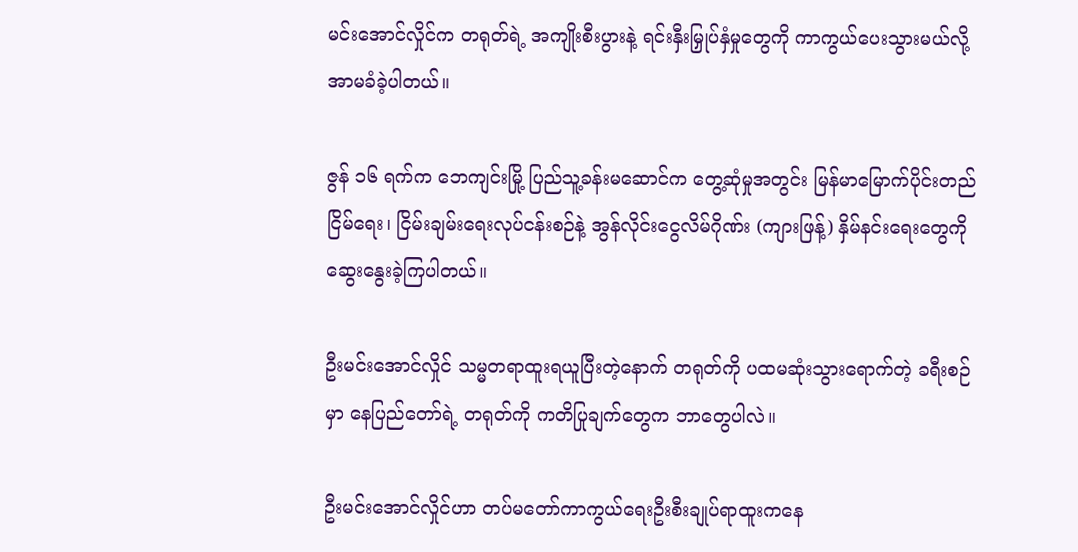မင်းအောင်လှိုင်က တရုတ်ရဲ့ အကျိုးစီးပွားနဲ့ ရင်းနှီးမြှုပ်နှံမှုတွေကို ကာကွယ်ပေးသွားမယ်လို့ အာမခံခဲ့ပါတယ်။

ဇွန် ၁၆ ရက်က ဘေကျင်းမြို့ ပြည်သူ့ခန်းမဆောင်က တွေ့ဆုံမှုအတွင်း မြန်မာမြောက်ပိုင်းတည်ငြိမ်ရေး၊ ငြိမ်းချမ်းရေးလုပ်ငန်းစဉ်နဲ့ အွန်လိုင်းငွေလိမ်ဂိုဏ်း (ကျားဖြန့်) နှိမ်နင်းရေးတွေကို ဆွေးနွေးခဲ့ကြပါတယ်။

ဦးမင်းအောင်လှိုင် သမ္မတရာထူးရယူပြီးတဲ့နောက် တရုတ်ကို ပထမဆုံးသွားရောက်တဲ့ ခရီးစဉ်မှာ နေပြည်တော်ရဲ့ တရုတ်ကို ကတိပြုချက်တွေက ဘာတွေပါလဲ။

ဦးမင်းအောင်လှိုင်ဟာ တပ်မတော်ကာကွယ်ရေးဦးစီးချုပ်ရာထူးကနေ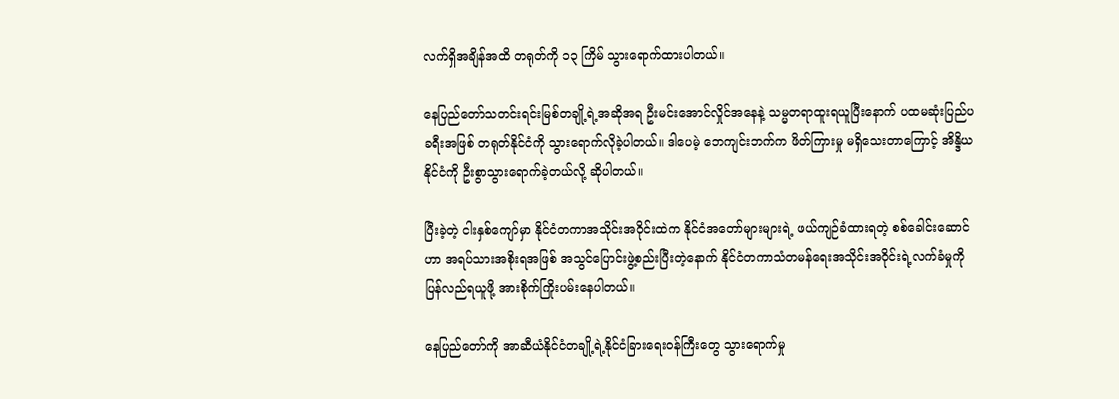လက်ရှိအချိန်အထိ တရုတ်ကို ၁၃ ကြိမ် သွားရောက်ထားပါတယ်။

နေပြည်တော်သတင်းရင်းမြစ်တချို့ရဲ့အဆိုအရ ဦးမင်းအောင်လှိုင်အနေနဲ့ သမ္မတရာထူးရယူပြီးနောက် ပထမဆုံးပြည်ပခရီးအဖြစ် တရုတ်နိုင်ငံကို သွားရောက်လိုခဲ့ပါတယ်။ ဒါပေမဲ့ ဘေကျင်းဘက်က ဖိတ်ကြားမှု မရှိသေးတာကြောင့် အိန္ဒိယနိုင်ငံကို ဦးစွာသွားရောက်ခဲ့တယ်လို့ ဆိုပါတယ်။

ပြီးခဲ့တဲ့ ငါးနှစ်ကျော်မှာ နိုင်ငံတကာအသိုင်းအဝိုင်းထဲက နိုင်ငံအတော်များများရဲ့ ဖယ်ကျဉ်ခံထားရတဲ့ စစ်ခေါင်းဆောင်ဟာ အရပ်သားအစိုးရအဖြစ် အသွင်ပြောင်းဖွဲ့စည်းပြီးတဲ့နောက် နိုင်ငံတကာသံတမန်ရေးအသိုင်းအဝိုင်းရဲ့လက်ခံမှုကို ပြန်လည်ရယူဖို့ အားစိုက်ကြိုးပမ်းနေပါတယ်။

နေပြည်တော်ကို အာဆီယံနိုင်ငံတချို့ရဲ့နိုင်ငံခြားရေးဝန်ကြီးတွေ သွားရောက်မှု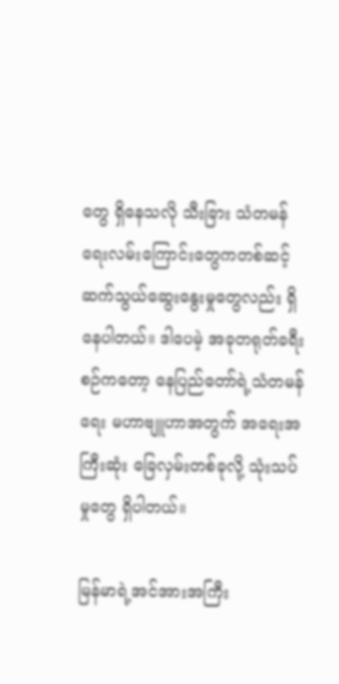တွေ ရှိနေသလို သီးခြား သံတမန်ရေးလမ်းကြောင်းတွေကတစ်ဆင့် ဆက်သွယ်ဆွေးနွေးမှုတွေလည်း ရှိနေပါတယ်။ ဒါပေမဲ့ အခုတရုတ်ခရီးစဉ်ကတော့ နေပြည်တော်ရဲ့သံတမန်ရေး မဟာဗျူဟာအတွက် အရေးအကြီးဆုံး ခြေလှမ်းတစ်ခုလို့ သုံးသပ်မှုတွေ ရှိပါတယ်။

မြန်မာရဲ့အင်အားအကြီး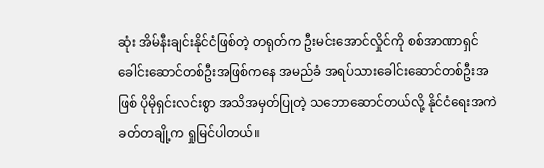ဆုံး အိမ်နီးချင်းနိုင်ငံဖြစ်တဲ့ တရုတ်က ဦးမင်းအောင်လှိုင်ကို စစ်အာဏာရှင်ခေါင်းဆောင်တစ်ဦးအဖြစ်ကနေ အမည်ခံ အရပ်သားခေါင်းဆောင်တစ်ဦးအဖြစ် ပိုမိုရှင်းလင်းစွာ အသိအမှတ်ပြုတဲ့ သဘောဆောင်တယ်လို့ နိုင်ငံရေးအကဲခတ်တချို့က ရှုမြင်ပါတယ်။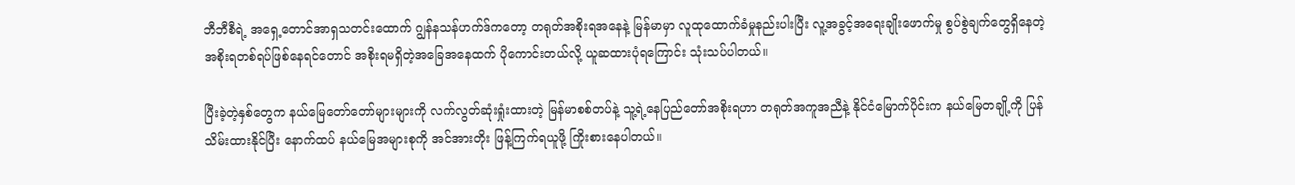ဘီဘီစီရဲ့ အရှေ့တောင်အာရှသတင်းထောက် ဂျွန်နသန်ဟက်ဒ်ကတော့ တရုတ်အစိုးရအနေနဲ့ မြန်မာမှာ လူထုထောက်ခံမှုနည်းပါးပြီး လူ့အခွင့်အရေးချိုးဖောက်မှု စွပ်စွဲချက်တွေရှိနေတဲ့ အစိုးရတစ်ရပ်ဖြစ်နေရင်တောင် အစိုးရမရှိတဲ့အခြေအနေထက် ပိုကောင်းတယ်လို့ ယူဆထားပုံရကြောင်း သုံးသပ်ပါတယ်။

ပြီးခဲ့တဲ့နှစ်တွေက နယ်မြေတော်တော်များများကို လက်လွတ်ဆုံးရှုံးထားတဲ့ မြန်မာစစ်တပ်နဲ့ သူ့ရဲ့နေပြည်တော်အစိုးရဟာ တရုတ်အကူအညီနဲ့ နိုင်ငံမြောက်ပိုင်းက နယ်မြေတချို့ကို ပြန်သိမ်းထားနိုင်ပြီး နောက်ထပ် နယ်မြေအများစုကို အင်အားတိုး ဖြန့်ကြက်ရယူဖို့ ကြိုးစားနေပါတယ်။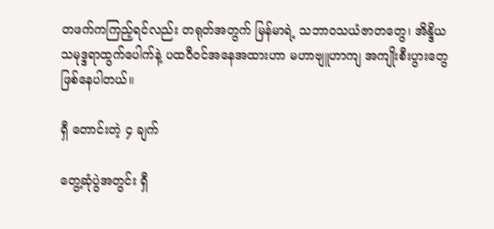တဖက်ကကြည့်ရင်လည်း တရုတ်အတွက် မြန်မာရဲ့ သဘာဝသယံဇာတတွေ၊ အိန္ဒိယသမုဒ္ဒရာထွက်ပေါက်နဲ့ ပထဝီဝင်အနေအထားဟာ မဟာဗျူဟာကျ အကျိုးစီးပွားတွေ ဖြစ်နေပါတယ်။

ရှီ တောင်းတဲ့ ၄ ချက်

တွေ့ဆုံပွဲအတွင်း ရှီ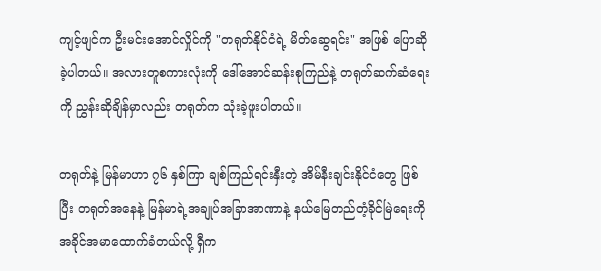ကျင့်ဖျင်က ဦးမင်းအောင်လှိုင်ကို "တရုတ်နိုင်ငံရဲ့ မိတ်ဆွေရင်း" အဖြစ် ပြောဆိုခဲ့ပါတယ်။ အလားတူစကားလုံးကို ဒေါ်အောင်ဆန်းစုကြည်နဲ့ တရုတ်ဆက်ဆံရေးကို ညွှန်းဆိုချိန်မှာလည်း တရုတ်က သုံးခဲ့ဖူးပါတယ်။

တရုတ်နဲ့ မြန်မာဟာ ၇၆ နှစ်ကြာ ချစ်ကြည်ရင်းနှီးတဲ့ အိမ်နီးချင်းနိုင်ငံတွေ ဖြစ်ပြီး တရုတ်အနေနဲ့ မြန်မာရဲ့အချုပ်အခြာအာဏာနဲ့ နယ်မြေတည်တံ့ခိုင်မြဲရေးကို အခိုင်အမာထောက်ခံတယ်လို့ ရှီက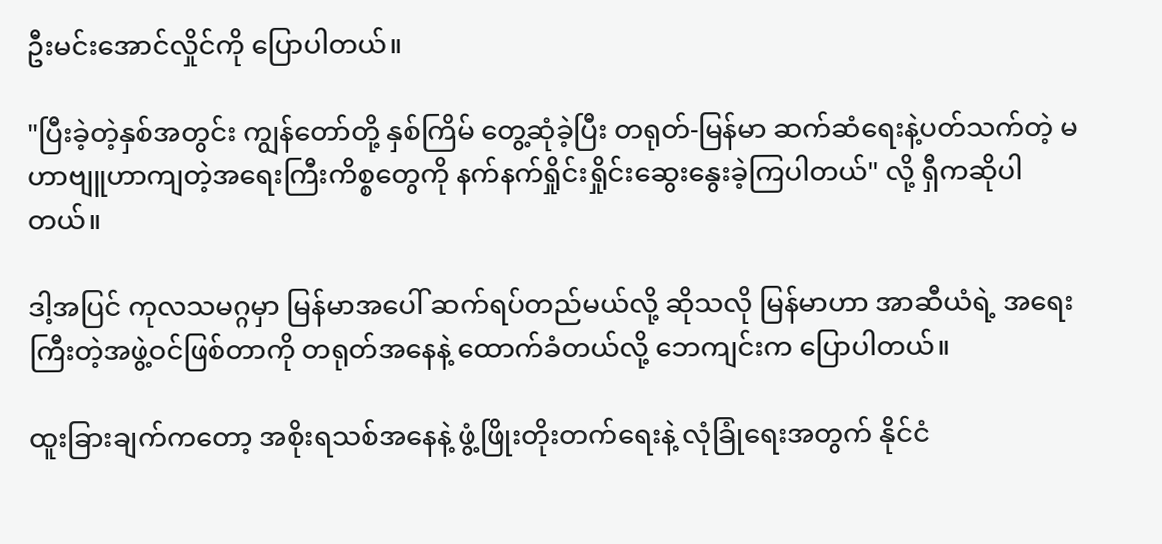ဦးမင်းအောင်လှိုင်ကို ပြောပါတယ်။

"ပြီးခဲ့တဲ့နှစ်အတွင်း ကျွန်တော်တို့ နှစ်ကြိမ် တွေ့ဆုံခဲ့ပြီး တရုတ်-မြန်မာ ဆက်ဆံရေးနဲ့ပတ်သက်တဲ့ မဟာဗျူဟာကျတဲ့အရေးကြီးကိစ္စတွေကို နက်နက်ရှိုင်းရှိုင်းဆွေးနွေးခဲ့ကြပါတယ်" လို့ ရှီကဆိုပါတယ်။

ဒါ့အပြင် ကုလသမဂ္ဂမှာ မြန်မာအပေါ် ဆက်ရပ်တည်မယ်လို့ ဆိုသလို မြန်မာဟာ အာဆီယံရဲ့ အရေးကြီးတဲ့အဖွဲ့ဝင်ဖြစ်တာကို တရုတ်အနေနဲ့ ထောက်ခံတယ်လို့ ဘေကျင်းက ပြောပါတယ်။

ထူးခြားချက်ကတော့ အစိုးရသစ်အနေနဲ့ ဖွံ့ဖြိုးတိုးတက်ရေးနဲ့ လုံခြုံရေးအတွက် နိုင်ငံ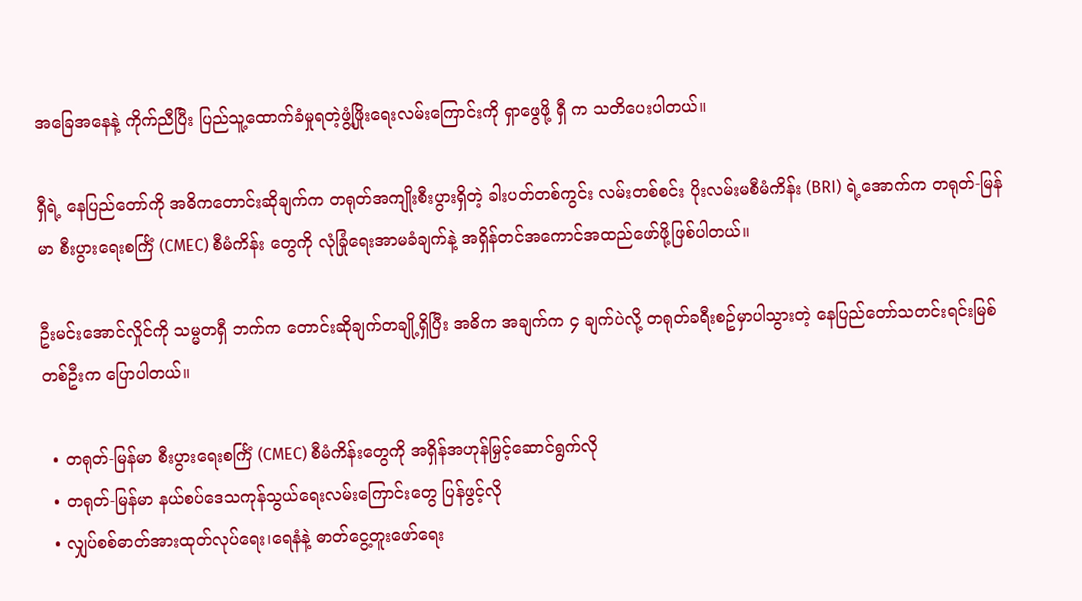အခြေအနေနဲ့ ကိုက်ညီပြီး ပြည်သူ့ထောက်ခံမှုရတဲ့ဖွံ့ဖြိုးရေးလမ်းကြောင်းကို ရှာဖွေဖို့ ရှီ က သတိပေးပါတယ်။

ရှီရဲ့ နေပြည်တော်ကို အဓိကတောင်းဆိုချက်က တရုတ်အကျိုးစီးပွားရှိတဲ့ ခါးပတ်တစ်ကွင်း လမ်းတစ်စင်း ပိုးလမ်းမစီမံကိန်း (BRI) ရဲ့အောက်က တရုတ်-မြန်မာ စီးပွားရေးစင်္ကြံ (CMEC) စီမံကိန်း တွေကို လုံခြုံရေးအာမခံချက်နဲ့ အရှိန်တင်အကောင်အထည်ဖော်ဖို့ဖြစ်ပါတယ်။

ဦးမင်းအောင်လှိုင်ကို သမ္မတရှီ ဘက်က တောင်းဆိုချက်တချို့ရှိပြီး အဓိက အချက်က ၄ ချက်ပဲလို့ တရုတ်ခရီးစဥ်မှာပါသွားတဲ့ နေပြည်တော်သတင်းရင်းမြစ်တစ်ဦးက ပြောပါတယ်။

  • တရုတ်-မြန်မာ စီးပွားရေးစင်္ကြံ (CMEC) စီမံကိန်းတွေကို အရှိန်အဟုန်မြှင့်ဆောင်ရွက်လို
  • တရုတ်-မြန်မာ နယ်စပ်ဒေသကုန်သွယ်ရေးလမ်းကြောင်းတွေ ပြန်ဖွင့်လို
  • လျှပ်စစ်ဓာတ်အားထုတ်လုပ်ရေး၊ရေနံနဲ့ ဓာတ်ငွေ့တူးဖော်ရေး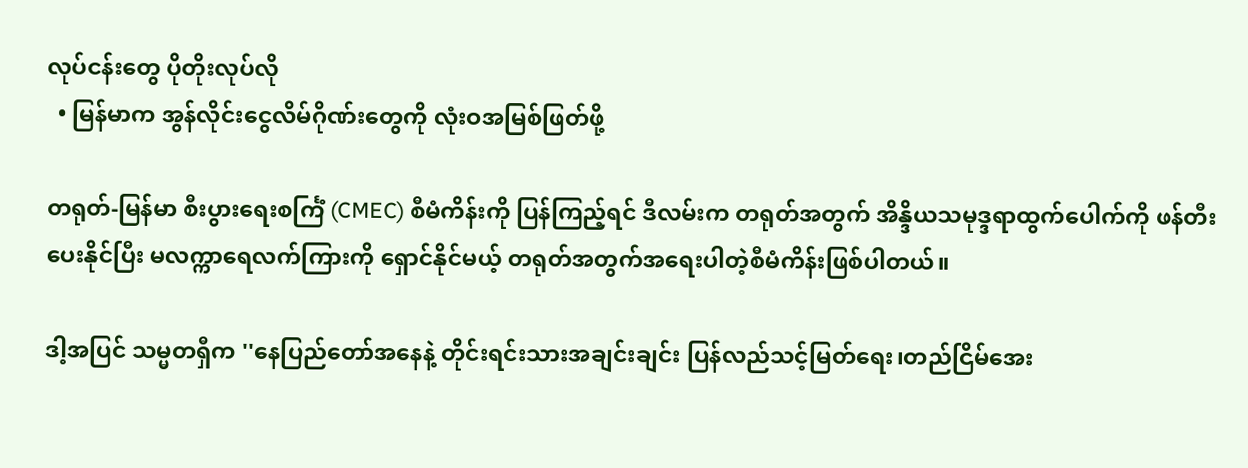လုပ်ငန်းတွေ ပိုတိုးလုပ်လို
  • မြန်မာက အွန်လိုင်းငွေလိမ်ဂိုဏ်းတွေကို လုံးဝအမြစ်ဖြတ်ဖို့

တရုတ်-မြန်မာ စီးပွားရေးစင်္ကြံ (CMEC) စီမံကိန်းကို ပြန်ကြည့်ရင် ဒီလမ်းက တရုတ်အတွက် အိန္ဒိယသမုဒ္ဒရာထွက်ပေါက်ကို ဖန်တီးပေးနိုင်ပြီး မလက္ကာရေလက်ကြားကို ရှောင်နိုင်မယ့် တရုတ်အတွက်အရေးပါတဲ့စီမံကိန်းဖြစ်ပါတယ်။

ဒါ့အပြင် သမ္မတရှီက ''နေပြည်တော်အနေနဲ့ တိုင်းရင်းသားအချင်းချင်း ပြန်လည်သင့်မြတ်ရေး၊တည်ငြိမ်အေး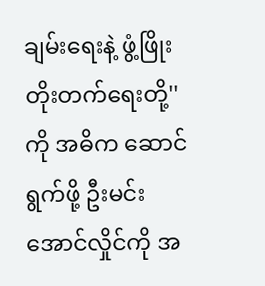ချမ်းရေးနဲ့ ဖွံ့ဖြိုးတိုးတက်ရေးတို့'' ကို အဓိက ဆောင်ရွက်ဖို့ ဦးမင်းအောင်လှိုင်ကို အ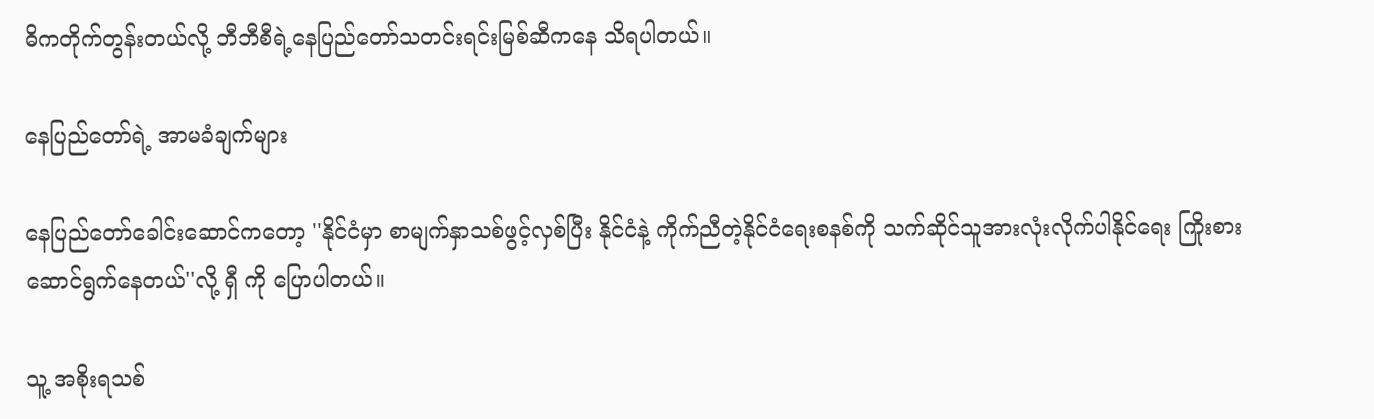ဓိကတိုက်တွန်းတယ်လို့ ဘီဘီစီရဲ့နေပြည်တော်သတင်းရင်းမြစ်ဆီကနေ သိရပါတယ်။

နေပြည်တော်ရဲ့ အာမခံချက်များ

နေပြည်တော်ခေါင်းဆောင်ကတော့ ''နိုင်ငံမှာ စာမျက်နှာသစ်ဖွင့်လှစ်ပြီး နိုင်ငံနဲ့ ကိုက်ညီတဲ့နိုင်ငံရေးစနစ်ကို သက်ဆိုင်သူအားလုံးလိုက်ပါနိုင်ရေး ကြိုးစားဆောင်ရွက်နေတယ်''လို့ ရှီ ကို ပြောပါတယ်။

သူ့ အစိုးရသစ်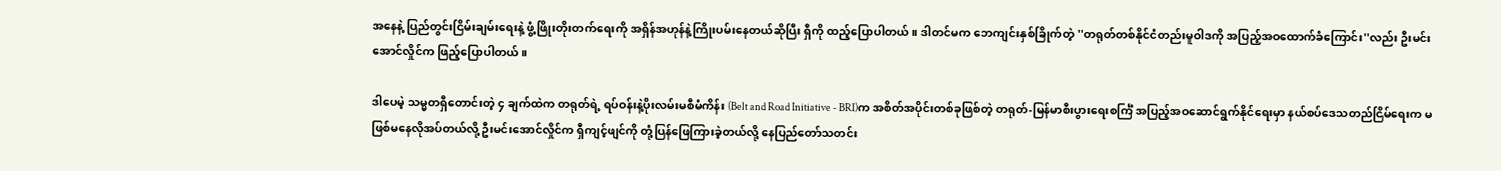အနေနဲ့ ပြည်တွင်းငြိမ်းချမ်းရေးနဲ့ ဖွံ့ဖြိုးတိုးတက်ရေးကို အရှိန်အဟုန်နဲ့ကြိုးပမ်းနေတယ်ဆိုပြီး ရှီကို ထည့်ပြောပါတယ်။ ဒါတင်မက ဘေကျင်းနှစ်ခြိုက်တဲ့ ''တရုတ်တစ်နိုင်ငံတည်းမူဝါဒကို အပြည့်အဝထောက်ခံကြောင်း''လည်း ဦးမင်းအောင်လှိုင်က ဖြည့်ပြောပါတယ်။

ဒါပေမဲ့ သမ္မတရှီတောင်းတဲ့ ၄ ချက်ထဲက တရုတ်ရဲ့ ရပ်ဝန်းနဲ့ပိုးလမ်းမစီမံကိန်း (Belt and Road Initiative - BRI)က အစိတ်အပိုင်းတစ်ခုဖြစ်တဲ့ တရုတ်-မြန်မာစီးပွားရေးစင်္ကြံ အပြည့်အဝဆောင်ရွက်နိုင်ရေးမှာ နယ်စပ်ဒေသတည်ငြိမ်ရေးက မဖြစ်မနေလိုအပ်တယ်လို့ ဦးမင်းအောင်လှိုင်က ရှီကျင့်ဖျင်ကို တုံ့ပြန်ဖြေကြားခဲ့တယ်လို့ နေပြည်တော်သတင်း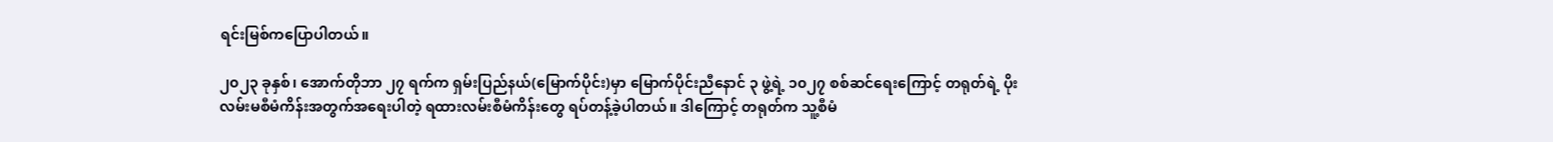ရင်းမြစ်ကပြောပါတယ်။

၂၀၂၃ ခုနှစ်၊ အောက်တိုဘာ ၂၇ ရက်က ရှမ်းပြည်နယ်(မြောက်ပိုင်း)မှာ မြောက်ပိုင်းညီနောင် ၃ ဖွဲ့ရဲ့ ၁၀၂၇ စစ်ဆင်ရေးကြောင့် တရုတ်ရဲ့ ပိုးလမ်းမစီမံကိန်းအတွက်အရေးပါတဲ့ ရထားလမ်းစီမံကိန်းတွေ ရပ်တန့်ခဲ့ပါတယ်။ ဒါကြောင့် တရုတ်က သူ့စီမံ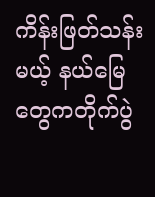ကိန်းဖြတ်သန်းမယ့် နယ်မြေတွေကတိုက်ပွဲ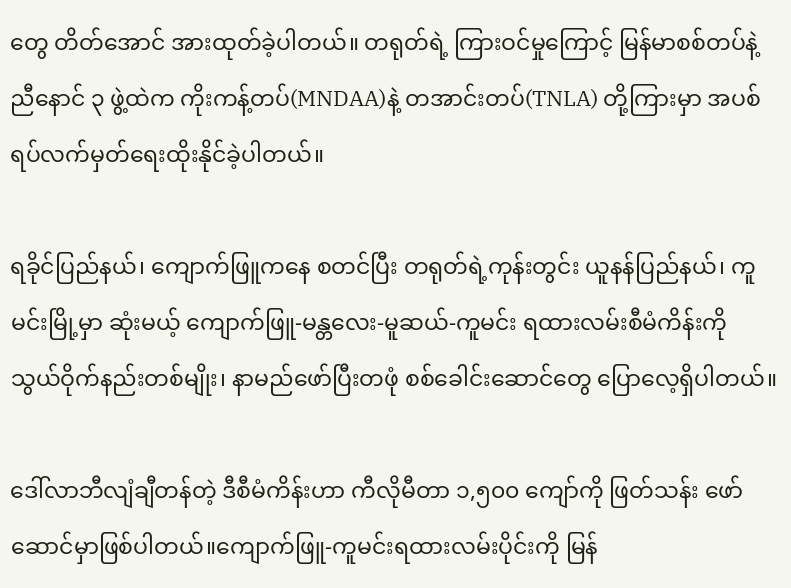တွေ တိတ်အောင် အားထုတ်ခဲ့ပါတယ်။ တရုတ်ရဲ့ ကြားဝင်မှုကြောင့် မြန်မာစစ်တပ်နဲ့ ညီနောင် ၃ ဖွဲ့ထဲက ကိုးကန့်တပ်(MNDAA)နဲ့ တအာင်းတပ်(TNLA) တို့ကြားမှာ အပစ်ရပ်လက်မှတ်ရေးထိုးနိုင်ခဲ့ပါတယ်။

ရခိုင်ပြည်နယ်၊ ကျောက်ဖြူကနေ စတင်ပြီး တရုတ်ရဲ့ကုန်းတွင်း ယူနန်ပြည်နယ်၊ ကူမင်းမြို့မှာ ဆုံးမယ့် ကျောက်ဖြူ-မန္တလေး-မူဆယ်-ကူမင်း ရထားလမ်းစီမံကိန်းကို သွယ်ဝိုက်နည်းတစ်မျိုး၊ နာမည်ဖော်ပြီးတဖုံ စစ်ခေါင်းဆောင်တွေ ပြောလေ့ရှိပါတယ်။

ဒေါ်လာဘီလျံချီတန်တဲ့ ဒီစီမံကိန်းဟာ ကီလိုမီတာ ၁,၅၀၀ ကျော်ကို ဖြတ်သန်း ဖော်ဆောင်မှာဖြစ်ပါတယ်။ကျောက်ဖြူ-ကူမင်းရထားလမ်းပိုင်းကို မြန်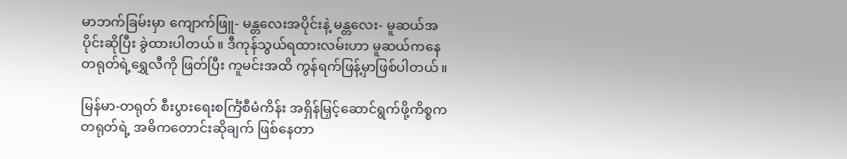မာဘက်ခြမ်းမှာ ကျောက်ဖြူ- မန္တလေးအပိုင်းနဲ့ မန္တလေး- မူဆယ်အပိုင်းဆိုပြီး ခွဲထားပါတယ်။ ဒီကုန်သွယ်ရထားလမ်းဟာ မူဆယ်ကနေ တရုတ်ရဲ့ရွှေလီကို ဖြတ်ပြီး ကူမင်းအထိ ကွန်ရက်ဖြန့်မှာဖြစ်ပါတယ်။

မြန်မာ-တရုတ် စီးပွားရေးစင်္ကြံစီမံကိန်း အရှိန်မြှင့်ဆောင်ရွက်ဖို့ကိစ္စက တရုတ်ရဲ့ အဓိကတောင်းဆိုချက် ဖြစ်နေတာ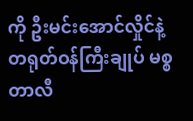ကို ဦးမင်းအောင်လှိုင်နဲ့ တရုတ်ဝန်ကြီးချုပ် မစ္စတာလီ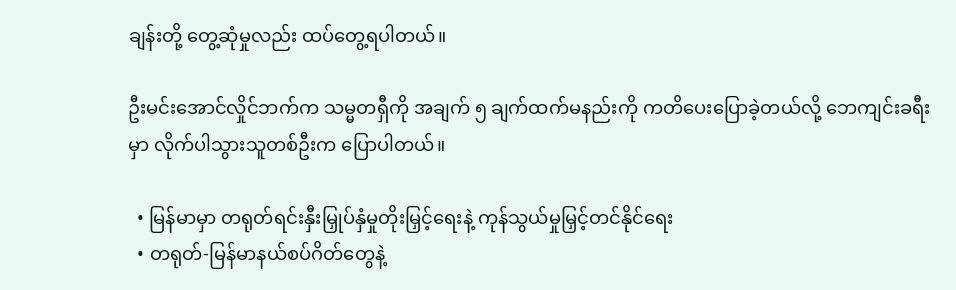ချန်းတို့ တွေ့ဆုံမှုလည်း ထပ်တွေ့ရပါတယ်။

ဦးမင်းအောင်လှိုင်ဘက်က သမ္မတရှီကို အချက် ၅ ချက်ထက်မနည်းကို ကတိပေးပြောခဲ့တယ်လို့ ဘေကျင်းခရီးမှာ လိုက်ပါသွားသူတစ်ဦးက ပြောပါတယ်။

  • မြန်မာမှာ တရုတ်ရင်းနှီးမြှုပ်နှံမှုတိုးမြှင့်ရေးနဲ့ ကုန်သွယ်မှုမြှင့်တင်နိုင်ရေး
  • တရုတ်-မြန်မာနယ်စပ်ဂိတ်တွေနဲ့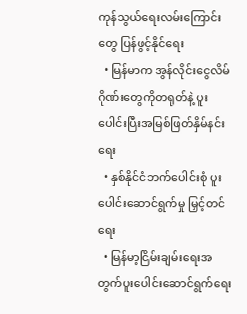ကုန်သွယ်ရေးလမ်းကြောင်းတွေ ပြန်ဖွင့်နိုင်ရေး
  • မြန်မာက အွန်လိုင်းငွေလိမ်ဂိုဏ်းတွေကိုတရုတ်နဲ့ ပူးပေါင်းပြီးအမြစ်ဖြတ်နှိမ်နင်းရေး
  • နှစ်နိုင်ငံဘက်ပေါင်းစုံ ပူးပေါင်းဆောင်ရွက်မှု မြှင့်တင်ရေး
  • မြန်မာ့ငြိမ်းချမ်းရေးအတွက်ပူးပေါင်းဆောင်ရွက်ရေး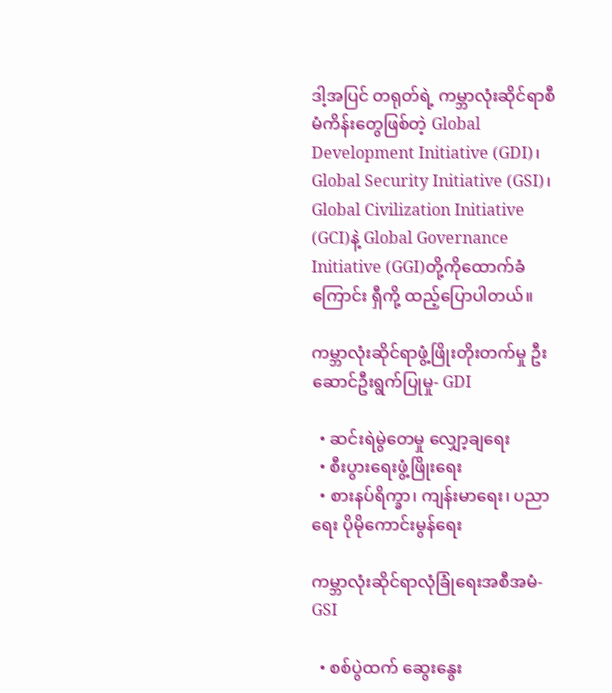ဒါ့အပြင် တရုတ်ရဲ့ ကမ္ဘာလုံးဆိုင်ရာစီမံကိန်းတွေဖြစ်တဲ့ Global Development Initiative (GDI)၊ Global Security Initiative (GSI)၊ Global Civilization Initiative (GCI)နဲ့ Global Governance Initiative (GGI)တို့ကိုထောက်ခံကြောင်း ရှီကို့ ထည့်ပြောပါတယ်။

ကမ္ဘာလုံးဆိုင်ရာဖွံ့ဖြိုးတိုးတက်မှု ဦးဆောင်ဦးရွက်ပြုမှု- GDI

  • ဆင်းရဲမွဲတေမှု လျှော့ချရေး
  • စီးပွားရေးဖွံ့ဖြိုးရေး
  • စားနပ်ရိက္ခာ၊ ကျန်းမာရေး၊ ပညာရေး ပိုမိုကောင်းမွန်ရေး

ကမ္ဘာလုံးဆိုင်ရာလုံခြုံရေးအစီအမံ- GSI

  • စစ်ပွဲထက် ဆွေးနွေး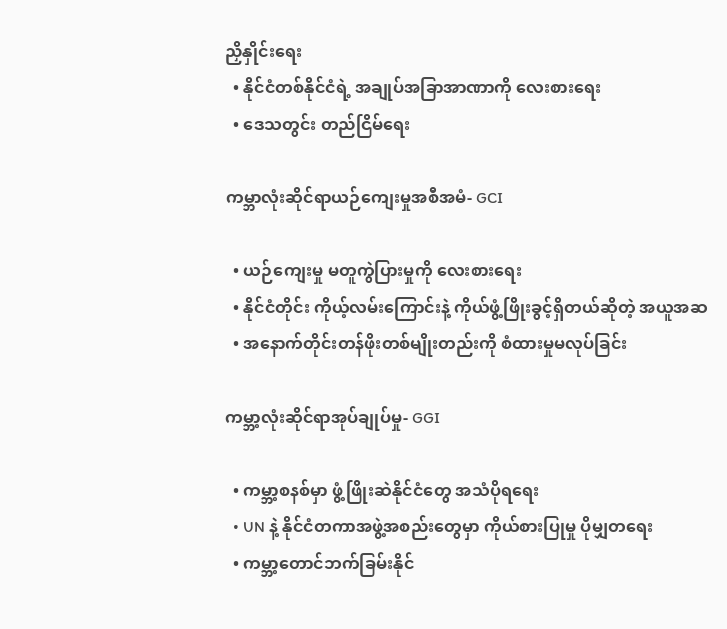ညှိနှိုင်းရေး
  • နိုင်ငံတစ်နိုင်ငံရဲ့ အချုပ်အခြာအာဏာကို လေးစားရေး
  • ဒေသတွင်း တည်ငြိမ်ရေး

ကမ္ဘာလုံးဆိုင်ရာယဉ်ကျေးမှုအစီအမံ- GCI

  • ယဉ်ကျေးမှု မတူကွဲပြားမှုကို လေးစားရေး
  • နိုင်ငံတိုင်း ကိုယ့်လမ်းကြောင်းနဲ့ ကိုယ်ဖွံ့ဖြိုးခွင့်ရှိတယ်ဆိုတဲ့ အယူအဆ
  • အနောက်တိုင်းတန်ဖိုးတစ်မျိုးတည်းကို စံထားမှုမလုပ်ခြင်း

ကမ္ဘာ့လုံးဆိုင်ရာအုပ်ချုပ်မှု- GGI

  • ကမ္ဘာ့စနစ်မှာ ဖွံ့ဖြိုးဆဲနိုင်ငံတွေ အသံပိုရရေး
  • UN နဲ့ နိုင်ငံတကာအဖွဲ့အစည်းတွေမှာ ကိုယ်စားပြုမှု ပိုမျှတရေး
  • ကမ္ဘာ့တောင်ဘက်ခြမ်းနိုင်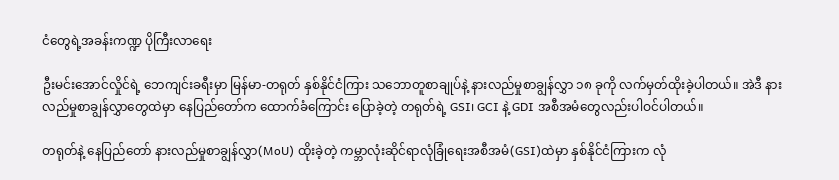ငံတွေရဲ့အခန်းကဏ္ဍ ပိုကြီးလာရေး

ဦးမင်းအောင်လှိုင်ရဲ့ ဘေကျင်းခရီးမှာ မြန်မာ-တရုတ် နှစ်နိုင်ငံကြား သဘောတူစာချုပ်နဲ့ နားလည်မှုစာချွန်လွှာ ၁၈ ခုကို လက်မှတ်ထိုးခဲ့ပါတယ်။ အဲဒီ နားလည်မှုစာချွန်လွှာတွေထဲမှာ နေပြည်တော်က ထောက်ခံကြောင်း ပြောခဲ့တဲ့ တရုတ်ရဲ့ GSI၊ GCI နဲ့ GDI အစီအမံတွေလည်းပါဝင်ပါတယ်။

တရုတ်နဲ့ နေပြည်တော် နားလည်မှုစာချွန်လွှာ(MoU) ထိုးခဲ့တဲ့ ကမ္ဘာလုံးဆိုင်ရာလုံခြုံရေးအစီအမံ(GSI)ထဲမှာ နှစ်နိုင်ငံကြားက လုံ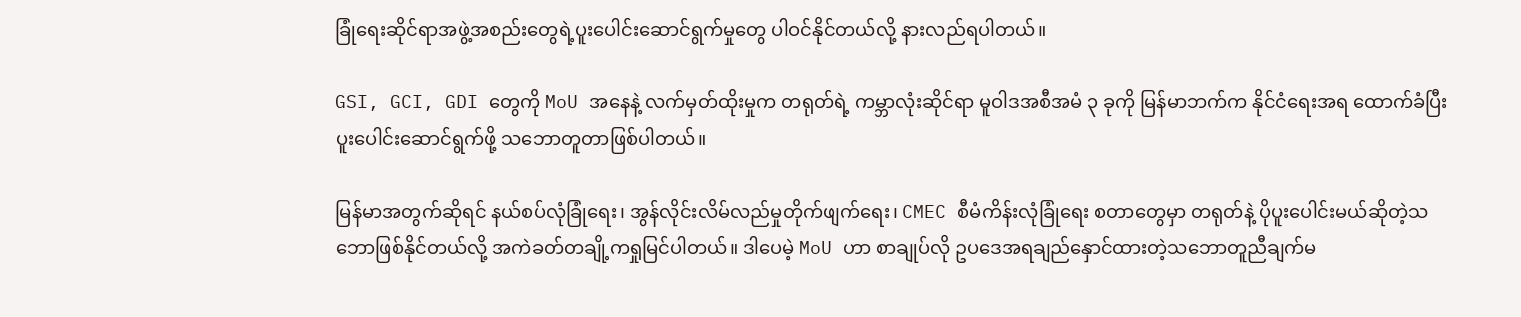ခြုံရေးဆိုင်ရာအဖွဲ့အစည်းတွေရဲ့ပူးပေါင်းဆောင်ရွက်မှုတွေ ပါဝင်နိုင်တယ်လို့ နားလည်ရပါတယ်။

GSI, GCI, GDI တွေကို MoU အနေနဲ့ လက်မှတ်ထိုးမှုက တရုတ်ရဲ့ ကမ္ဘာလုံးဆိုင်ရာ မူဝါဒအစီအမံ ၃ ခုကို မြန်မာဘက်က နိုင်ငံရေးအရ ထောက်ခံပြီး ပူးပေါင်းဆောင်ရွက်ဖို့ သဘောတူတာဖြစ်ပါတယ်။

မြန်မာအတွက်ဆိုရင် နယ်စပ်လုံခြုံရေး၊ အွန်လိုင်းလိမ်လည်မှုတိုက်ဖျက်ရေး၊ CMEC စီမံကိန်းလုံခြုံရေး စတာတွေမှာ တရုတ်နဲ့ ပိုပူးပေါင်းမယ်ဆိုတဲ့သဘောဖြစ်နိုင်တယ်လို့ အကဲခတ်တချို့ကရှုမြင်ပါတယ်။ ဒါပေမဲ့ MoU ဟာ စာချုပ်လို ဥပဒေအရချည်နှောင်ထားတဲ့သဘောတူညီချက်မ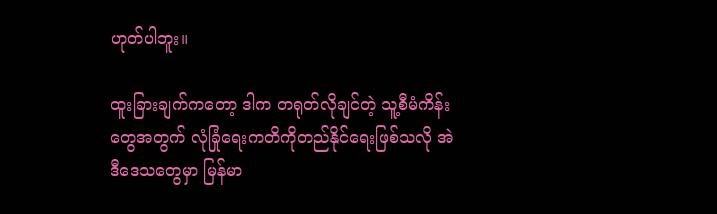ဟုတ်ပါဘူး။

ထူးခြားချက်ကတော့ ဒါက တရုတ်လိုချင်တဲ့ သူ့စီမံကိန်းတွေအတွက် လုံခြုံရေးကတိကိုတည်နိုင်ရေးဖြစ်သလို အဲဒီဒေသတွေမှာ မြန်မာ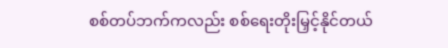စစ်တပ်ဘက်ကလည်း စစ်ရေးတိုးမြှင့်နိုင်တယ်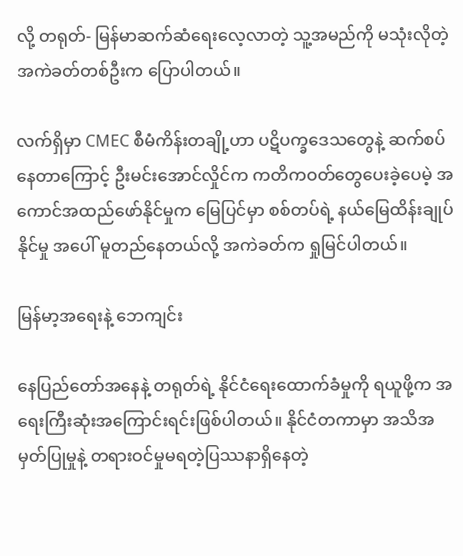လို့ တရုတ်- မြန်မာဆက်ဆံရေးလေ့လာတဲ့ သူ့အမည်ကို မသုံးလိုတဲ့ အကဲခတ်တစ်ဦးက ပြောပါတယ်။

လက်ရှိမှာ CMEC စီမံကိန်းတချို့ဟာ ပဋိပက္ခဒေသတွေနဲ့ ဆက်စပ်နေတာကြောင့် ဦးမင်းအောင်လှိုင်က ကတိကဝတ်တွေပေးခဲ့ပေမဲ့ အကောင်အထည်ဖော်နိုင်မှုက မြေပြင်မှာ စစ်တပ်ရဲ့ နယ်မြေထိန်းချုပ်နိုင်မှု အပေါ် မူတည်နေတယ်လို့ အကဲခတ်က ရှုမြင်ပါတယ်။

မြန်မာ့အရေးနဲ့ ဘေကျင်း

နေပြည်တော်အနေနဲ့ တရုတ်ရဲ့ နိုင်ငံရေးထောက်ခံမှုကို ရယူဖို့က အရေးကြီးဆုံးအကြောင်းရင်းဖြစ်ပါတယ်။ နိုင်ငံတကာမှာ အသိအမှတ်ပြုမှုနဲ့ တရားဝင်မှုမရတဲ့ပြဿနာရှိနေတဲ့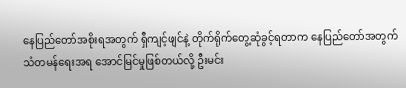နေပြည်တော်အစိုးရအတွက် ရှီကျင့်ဖျင်နဲ့ တိုက်ရိုက်တွေ့ဆုံခွင့်ရတာက နေပြည်တော်အတွက်သံတမန်ရေးအရ အောင်မြင်မှုဖြစ်တယ်လို့ ဦးမင်း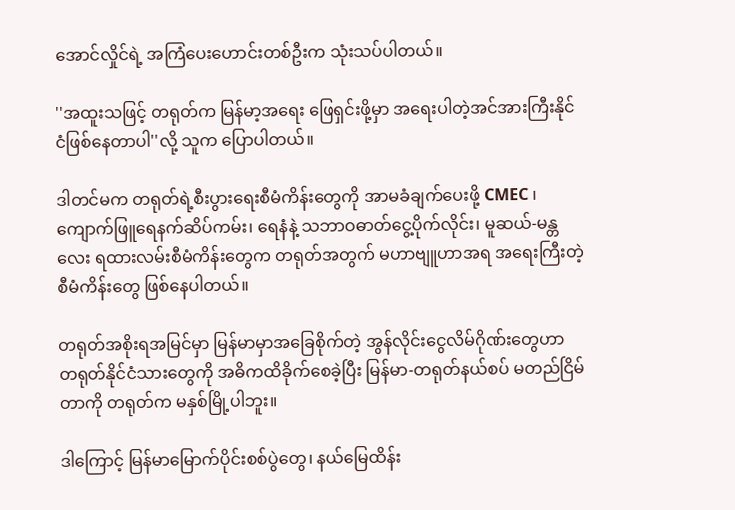အောင်လှိုင်ရဲ့ အကြံပေးဟောင်းတစ်ဦးက သုံးသပ်ပါတယ်။

''အထူးသဖြင့် တရုတ်က မြန်မာ့အရေး ဖြေရှင်းဖို့မှာ အရေးပါတဲ့အင်အားကြီးနိုင်ငံဖြစ်နေတာပါ''လို့ သူက ပြောပါတယ်။

ဒါတင်မက တရုတ်ရဲ့စီးပွားရေးစီမံကိန်းတွေကို အာမခံချက်ပေးဖို့ CMEC ၊ ကျောက်ဖြူရေနက်ဆိပ်ကမ်း၊ ရေနံနဲ့ သဘာဝဓာတ်ငွေ့ပိုက်လိုင်း၊ မူဆယ်-မန္တလေး ရထားလမ်းစီမံကိန်းတွေက တရုတ်အတွက် မဟာဗျူဟာအရ အရေးကြီးတဲ့စီမံကိန်းတွေ ဖြစ်နေပါတယ်။

တရုတ်အစိုးရအမြင်မှာ မြန်မာမှာအခြေစိုက်တဲ့ အွန်လိုင်းငွေလိမ်ဂိုဏ်းတွေဟာ တရုတ်နိုင်ငံသားတွေကို အဓိကထိခိုက်စေခဲ့ပြီး မြန်မာ-တရုတ်နယ်စပ် မတည်ငြိမ်တာကို တရုတ်က မနှစ်မြို့ပါဘူး။

ဒါကြောင့် မြန်မာမြောက်ပိုင်းစစ်ပွဲတွေ၊ နယ်မြေထိန်း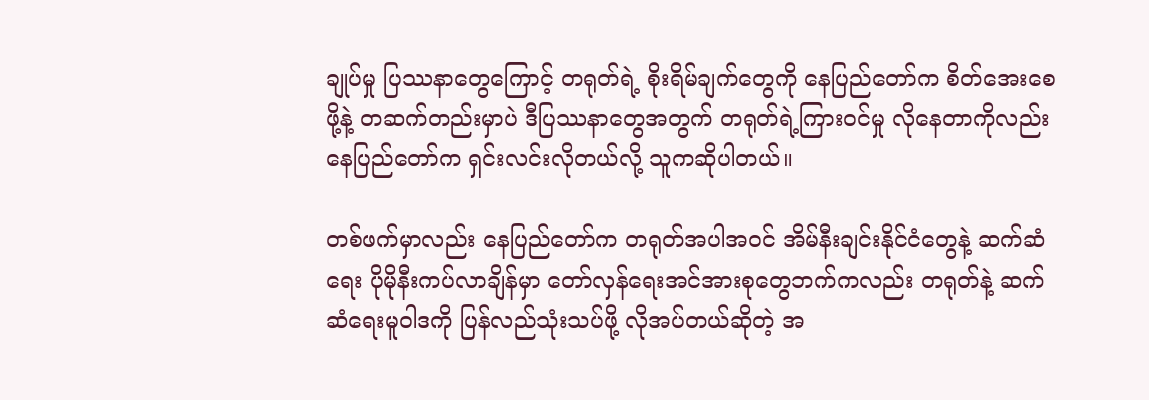ချုပ်မှု ပြဿနာတွေကြောင့် တရုတ်ရဲ့ စိုးရိမ်ချက်တွေကို နေပြည်တော်က စိတ်အေးစေဖို့နဲ့ တဆက်တည်းမှာပဲ ဒီပြဿနာတွေအတွက် တရုတ်ရဲ့ကြားဝင်မှု လိုနေတာကိုလည်း နေပြည်တော်က ရှင်းလင်းလိုတယ်လို့ သူကဆိုပါတယ်။

တစ်ဖက်မှာလည်း နေပြည်တော်က တရုတ်အပါအဝင် အိမ်နီးချင်းနိုင်ငံတွေနဲ့ ဆက်ဆံရေး ပိုမိုနီးကပ်လာချိန်မှာ တော်လှန်ရေးအင်အားစုတွေဘက်ကလည်း တရုတ်နဲ့ ဆက်ဆံရေးမူဝါဒကို ပြန်လည်သုံးသပ်ဖို့ လိုအပ်တယ်ဆိုတဲ့ အ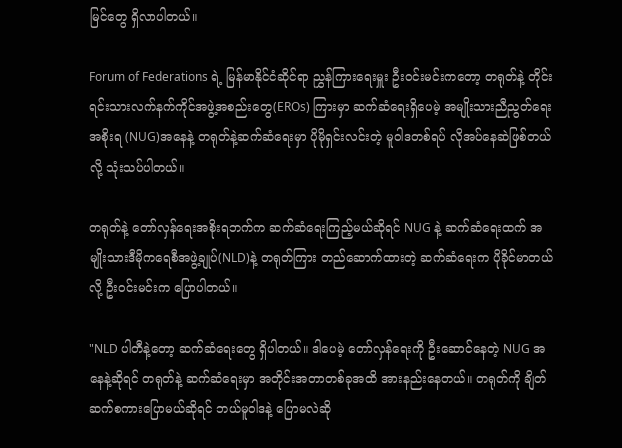မြင်တွေ ရှိလာပါတယ်။

Forum of Federations ရဲ့ မြန်မာနိုင်ငံဆိုင်ရာ ညွှန်ကြားရေးမှူး ဦးဝင်းမင်းကတော့ တရုတ်နဲ့ တိုင်းရင်းသားလက်နက်ကိုင်အဖွဲ့အစည်းတွေ(EROs) ကြားမှာ ဆက်ဆံရေးရှိပေမဲ့ အမျိုးသားညီညွတ်ရေးအစိုးရ (NUG)အနေနဲ့ တရုတ်နဲ့ဆက်ဆံရေးမှာ ပိုမိုရှင်းလင်းတဲ့ မူဝါဒတစ်ရပ် လိုအပ်နေဆဲဖြစ်တယ်လို့ သုံးသပ်ပါတယ်။

တရုတ်နဲ့ တော်လှန်ရေးအစိုးရဘက်က ဆက်ဆံရေးကြည့်မယ်ဆိုရင် NUG နဲ့ ဆက်ဆံရေးထက် အမျိုးသားဒီမိုကရေစီအဖွဲ့ချုပ်(NLD)နဲ့ တရုတ်ကြား တည်ဆောက်ထားတဲ့ ဆက်ဆံရေးက ပိုခိုင်မာတယ်လို့ ဦးဝင်းမင်းက ပြောပါတယ်။

"NLD ပါတီနဲ့တော့ ဆက်ဆံရေးတွေ ရှိပါတယ်။ ဒါပေမဲ့ တော်လှန်ရေးကို ဦးဆောင်နေတဲ့ NUG အနေနဲ့ဆိုရင် တရုတ်နဲ့ ဆက်ဆံရေးမှာ အတိုင်းအတာတစ်ခုအထိ အားနည်းနေတယ်။ တရုတ်ကို ချိတ်ဆက်စကားပြောမယ်ဆိုရင် ဘယ်မူဝါဒနဲ့ ပြောမလဲဆို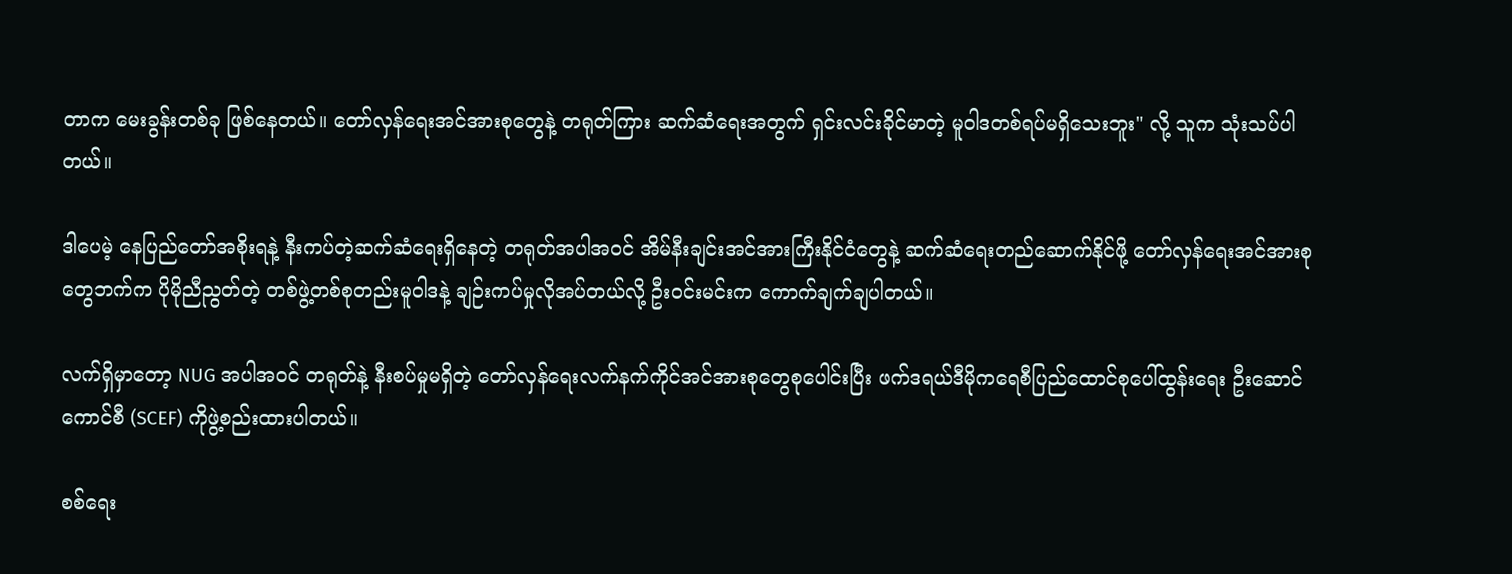တာက မေးခွန်းတစ်ခု ဖြစ်နေတယ်။ တော်လှန်ရေးအင်အားစုတွေနဲ့ တရုတ်ကြား ဆက်ဆံရေးအတွက် ရှင်းလင်းခိုင်မာတဲ့ မူဝါဒတစ်ရပ်မရှိသေးဘူး" လို့ သူက သုံးသပ်ပါတယ်။

ဒါပေမဲ့ နေပြည်တော်အစိုးရနဲ့ နီးကပ်တဲ့ဆက်ဆံရေးရှိနေတဲ့ တရုတ်အပါအဝင် အိမ်နီးချင်းအင်အားကြီးနိုင်ငံတွေနဲ့ ဆက်ဆံရေးတည်ဆောက်နိုင်ဖို့ တော်လှန်ရေးအင်အားစုတွေဘက်က ပိုမိုညီညွတ်တဲ့ တစ်ဖွဲ့တစ်စုတည်းမူဝါဒနဲ့ ချဉ်းကပ်မှုလိုအပ်တယ်လို့ ဦးဝင်းမင်းက ကောက်ချက်ချပါတယ်။

လက်ရှိမှာတော့ NUG အပါအဝင် တရုတ်နဲ့ နီးစပ်မှုမရှိတဲ့ တော်လှန်ရေးလက်နက်ကိုင်အင်အားစုတွေစုပေါင်းပြီး ဖက်ဒရယ်ဒီမိုကရေစီပြည်ထောင်စုပေါ်ထွန်းရေး ဦးဆောင်ကောင်စီ (SCEF) ကိုဖွဲ့စည်းထားပါတယ်။

စစ်ရေး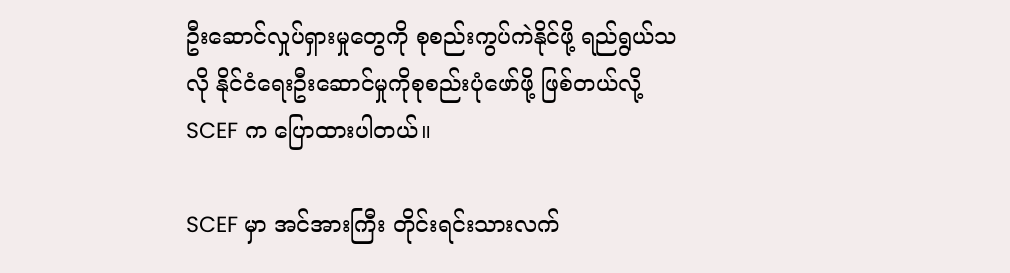ဦးဆောင်လှုပ်ရှားမှုတွေကို စုစည်းကွပ်ကဲနိုင်ဖို့ ရည်ရွယ်သလို နိုင်ငံရေးဦးဆောင်မှုကိုစုစည်းပုံဖော်ဖို့ ဖြစ်တယ်လို့ SCEF က ပြောထားပါတယ်။

SCEF မှာ အင်အားကြီး တိုင်းရင်းသားလက်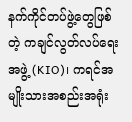နက်ကိုင်တပ်ဖွဲ့တွေဖြစ်တဲ့ ကချင်လွတ်လပ်ရေးအဖွဲ့ (KIO)၊ ကရင်အမျိုးသားအစည်းအရုံး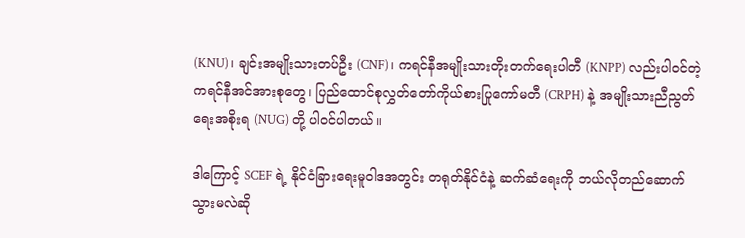(KNU)၊ ချင်းအမျိုးသားတပ်ဦး (CNF)၊ ကရင်နီအမျိုးသားတိုးတက်ရေးပါတီ (KNPP) လည်းပါဝင်တဲ့ ကရင်နီအင်အားစုတွေ၊ ပြည်ထောင်စုလွှတ်တော်ကိုယ်စားပြုကော်မတီ (CRPH) နဲ့ အမျိုးသားညီညွတ်ရေးအစိုးရ (NUG) တို့ ပါဝင်ပါတယ်။

ဒါကြောင့် SCEF ရဲ့ နိုင်ငံခြားရေးမူဝါဒအတွင်း တရုတ်နိုင်ငံနဲ့ ဆက်ဆံရေးကို ဘယ်လိုတည်ဆောက်သွားမလဲဆို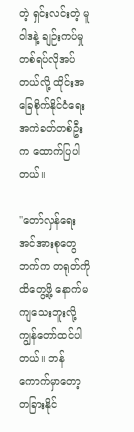တဲ့ ရှင်းလင်းတဲ့ မူဝါဒနဲ့ ချဉ်းကပ်မှုတစ်ရပ်လိုအပ်တယ်လို့ ထိုင်းအခြေစိုက်နိုင်ငံရေးအကဲခတ်တစ်ဦးက ထောက်ပြပါတယ်။

''တော်လှန်ရေးအင်အားစုတွေဘက်က တရုတ်ကို ထိတွေ့ဖို့ နောက်မကျသေးဘူးလို့ ကျွန်တော်ထင်ပါတယ်။ ဘန်ကောက်မှာတော့ တခြားနိုင်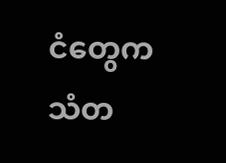ငံတွေက သံတ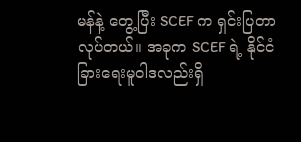မန်နဲ့ တွေ့ပြီး SCEF က ရှင်းပြတာလုပ်တယ်။ အခုက SCEF ရဲ့ နိုင်ငံခြားရေးမူဝါဒလည်းရှိ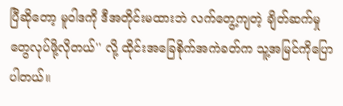ပြီဆိုတော့ မူဝါဒကို ဒီအတိုင်းမထားဘဲ လက်တွေ့ကျတဲ့ ချိတ်ဆက်မှုတွေလုပ်ဖို့လိုတယ်'' လို့ ထိုင်းအခြေစိုက်အကဲခတ်က သူ့အမြင်ကိုပြောပါတယ်။